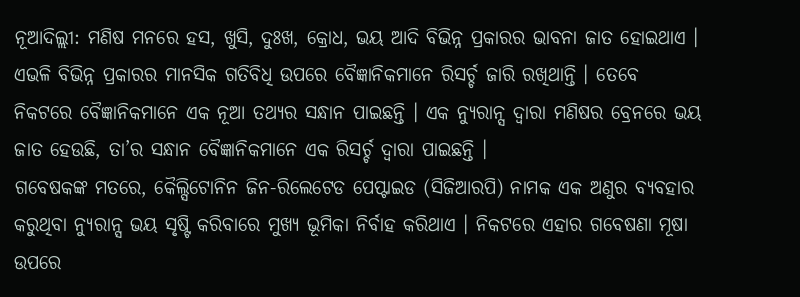ନୂଆଦିଲ୍ଲୀ: ମଣିଷ ମନରେ ହସ, ଖୁସି, ଦୁଃଖ, କ୍ରୋଧ, ଭୟ ଆଦି ବିଭିନ୍ନ ପ୍ରକାରର ଭାବନା ଜାତ ହୋଇଥାଏ । ଏଭଳି ବିଭିନ୍ନ ପ୍ରକାରର ମାନସିକ ଗତିବିଧି ଉପରେ ବୈଜ୍ଞାନିକମାନେ ରିସର୍ଚ୍ଚ ଜାରି ରଖିଥାନ୍ତି । ତେବେ ନିକଟରେ ବୈଜ୍ଞାନିକମାନେ ଏକ ନୂଆ ତଥ୍ୟର ସନ୍ଧାନ ପାଇଛନ୍ତି । ଏକ ନ୍ୟୁରାନ୍ସ ଦ୍ୱାରା ମଣିଷର ବ୍ରେନରେ ଭୟ ଜାତ ହେଉଛି, ତା’ର ସନ୍ଧାନ ବୈଜ୍ଞାନିକମାନେ ଏକ ରିସର୍ଚ୍ଚ ଦ୍ୱାରା ପାଇଛନ୍ତି ।
ଗବେଷକଙ୍କ ମତରେ, କୈଲ୍ସିଟୋନିନ ଜିନ-ରିଲେଟେଡ ପେପ୍ଟାଇଡ (ସିଜିଆରପି) ନାମକ ଏକ ଅଣୁର ବ୍ୟବହାର କରୁଥିବା ନ୍ୟୁରାନ୍ସ ଭୟ ସୃଷ୍ଟି କରିବାରେ ମୁଖ୍ୟ ଭୂମିକା ନିର୍ବାହ କରିଥାଏ । ନିକଟରେ ଏହାର ଗବେଷଣା ମୂଷା ଉପରେ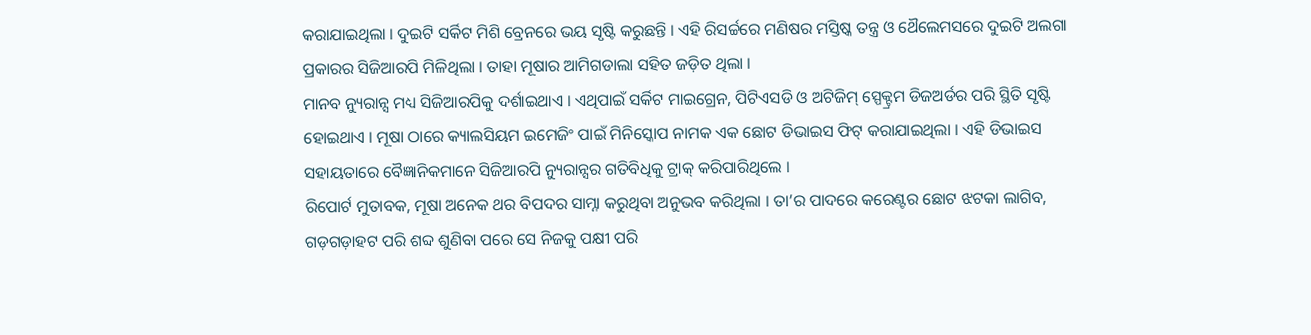କରାଯାଇଥିଲା । ଦୁଇଟି ସର୍କିଟ ମିଶି ବ୍ରେନରେ ଭୟ ସୃଷ୍ଟି କରୁଛନ୍ତି । ଏହି ରିସର୍ଚ୍ଚରେ ମଣିଷର ମସ୍ତିଷ୍କ ତନ୍ତ୍ର ଓ ଥୈଲେମସରେ ଦୁଇଟି ଅଲଗା ପ୍ରକାରର ସିଜିଆରପି ମିଳିଥିଲା । ତାହା ମୂଷାର ଆମିଗଡାଲା ସହିତ ଜଡ଼ିତ ଥିଲା ।
ମାନବ ନ୍ୟୁରାନ୍ସ ମଧ୍ୟ ସିଜିଆରପିକୁ ଦର୍ଶାଇଥାଏ । ଏଥିପାଇଁ ସର୍କିଟ ମାଇଗ୍ରେନ, ପିଟିଏସଡି ଓ ଅଟିଜିମ୍ ସ୍ପେକ୍ଟ୍ରମ ଡିଜଅର୍ଡର ପରି ସ୍ଥିତି ସୃଷ୍ଟି ହୋଇଥାଏ । ମୂଷା ଠାରେ କ୍ୟାଲସିୟମ ଇମେଜିଂ ପାଇଁ ମିନିସ୍କୋପ ନାମକ ଏକ ଛୋଟ ଡିଭାଇସ ଫିଟ୍ କରାଯାଇଥିଲା । ଏହି ଡିଭାଇସ ସହାୟତାରେ ବୈଜ୍ଞାନିକମାନେ ସିଜିଆରପି ନ୍ୟୁରାନ୍ସର ଗତିବିଧିକୁ ଟ୍ରାକ୍ କରିପାରିଥିଲେ ।
ରିପୋର୍ଟ ମୁତାବକ, ମୂଷା ଅନେକ ଥର ବିପଦର ସାମ୍ନା କରୁଥିବା ଅନୁଭବ କରିଥିଲା । ତା’ର ପାଦରେ କରେଣ୍ଟର ଛୋଟ ଝଟକା ଲାଗିବ, ଗଡ଼ଗଡ଼ାହଟ ପରି ଶବ୍ଦ ଶୁଣିବା ପରେ ସେ ନିଜକୁ ପକ୍ଷୀ ପରି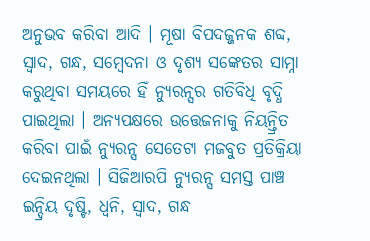ଅନୁଭବ କରିବା ଆଦି । ମୂଷା ବିପଦଜ୍ଜନକ ଶବ୍ଦ, ସ୍ୱାଦ, ଗନ୍ଧ, ସମ୍ବେଦନା ଓ ଦୃଶ୍ୟ ସଙ୍କେତର ସାମ୍ନା କରୁଥିବା ସମୟରେ ହିଁ ନ୍ୟୁରନ୍ସର ଗତିବିଧି ବୃଦ୍ଧି ପାଇଥିଲା । ଅନ୍ୟପକ୍ଷରେ ଉତ୍ତେଜନାକୁ ନିୟନ୍ତ୍ରିତ କରିବା ପାଇଁ ନ୍ୟୁରନ୍ସ ସେତେଟା ମଜବୁତ ପ୍ରତିକ୍ରିୟା ଦେଇନଥିଲା । ସିଜିଆରପି ନ୍ୟୁରନ୍ସ ସମସ୍ତ ପାଞ୍ଚ ଇନ୍ଦ୍ରିୟ ଦୃଷ୍ଟି, ଧ୍ୱନି, ସ୍ୱାଦ, ଗନ୍ଧ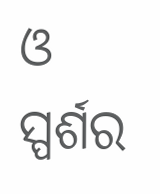ଓ ସ୍ପର୍ଶର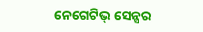ନେଗେଟିଭ୍ ସେନ୍ସର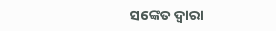ସଙ୍କେତ ଦ୍ୱାରା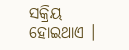ସକ୍ରିୟ ହୋଇଥାଏ ।